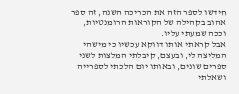חידשו לספר הזה את הכריכה השנה, זה ספר אהוב בקהילה של הקוראות הרומנטיות, וככה שמעתי עליו.
אבל קראתי אותו דווקא עכשיו כי מישהי המליצה לי, ובעצם, קיבלתי המלצות לשני ספרים שונים, ובאותו יום הלכתי לספרייה ושאלתי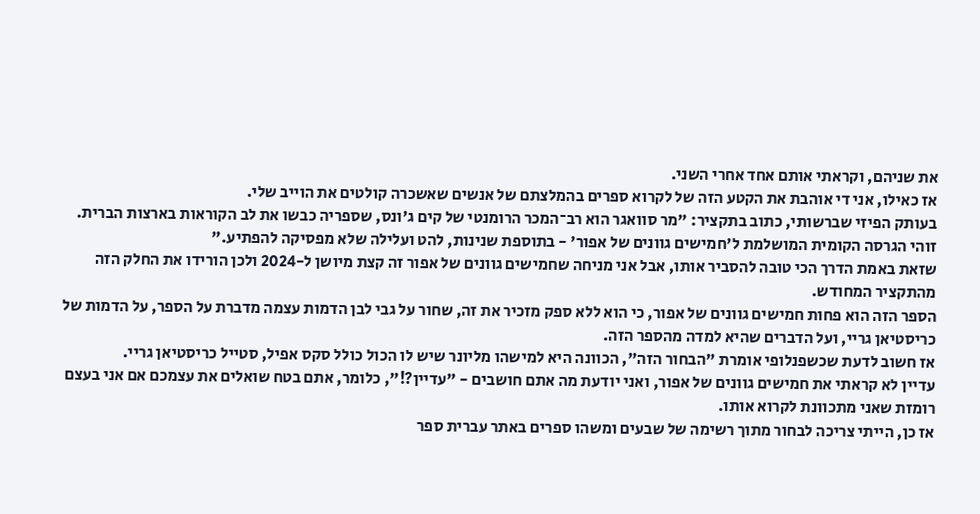את שניהם, וקראתי אותם אחד אחרי השני.
אז כאילו, אני די אוהבת את הקטע הזה של לקרוא ספרים בהמלצתם של אנשים שאשכרה קולטים את הוייב שלי.
בעותק הפיזי שברשותי, כתוב בתקציר: "מר סוואגר הוא רב־המכר הרומנטי של קים ג'ונס, שספריה כבשו את לב הקוראות בארצות הברית. זוהי הגרסה הקומית המושלמת ל'חמישים גוונים של אפור' - בתוספת שנינות, להט ועלילה שלא מפסיקה להפתיע."
שזאת באמת הדרך הכי טובה להסביר אותו, אבל אני מניחה שחמישים גוונים של אפור זה קצת מיושן ל-2024 ולכן הורידו את החלק הזה מהתקציר המחודש.
הספר הזה הוא פחות חמישים גוונים של אפור, כי הוא ללא ספק מזכיר את זה, שחור על גבי לבן הדמות עצמה מדברת על הספר, על הדמות של כריסטיאן גריי, ועל הדברים שהיא למדה מהספר הזה.
אז חשוב לדעת שכשפנלופי אומרת "הבחור הזה", הכוונה היא למישהו מליונר שיש לו הכול כולל סקס אפיל, סטייל כריסטיאן גריי.
עדיין לא קראתי את חמישים גוונים של אפור, ואני יודעת מה אתם חושבים - "עדיין?!", כלומר, אתם בטח שואלים את עצמכם אם אני בעצם רומזת שאני מתכוונת לקרוא אותו.
אז כן, הייתי צריכה לבחור מתוך רשימה של שבעים ומשהו ספרים באתר עברית ספר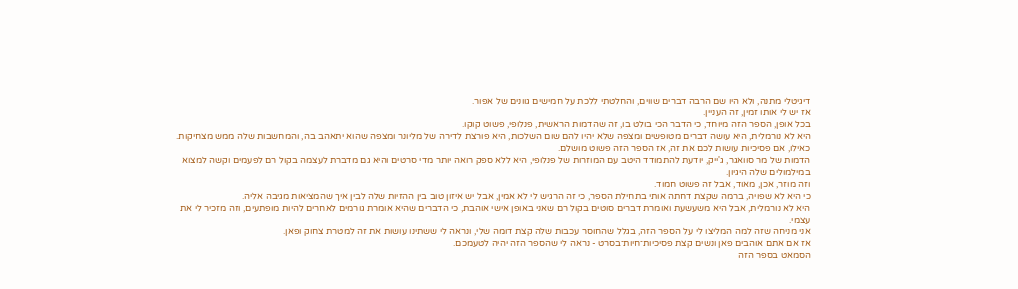דיגיטלי מתנה, ולא היו שם הרבה דברים שווים, והחלטתי ללכת על חמישים גוונים של אפור.
אז יש לי אותו זמין, זה העניין.
בכל אופן, הספר הזה מיוחד, כי הדבר הכי בולט בו, זה שהדמות הראשית, פנלופי, פשוט קוקו.
היא לא נורמלית, היא עושה דברים מטופשים ומצפה שלא יהיו להם שום השלכות, היא פורצת לדירה של מליונר ומצפה שהוא יתאהב בה, והמחשבות שלה ממש מצחיקות.
כאילו, אם פסיכיות עושות לכם את זה, אז הספר הזה פשוט מושלם.
הדמות של מר סוואגר, ג'ייק, יודעת להתמודד היטב עם המוזרות של פנלופי, היא ללא ספק רואה יותר מדי סרטים והיא גם מדברת לעצמה בקול רם לפעמים וקשה למצוא במילמולים שלה היגיון.
וזה מוזר, אכן, מאוד, אבל זה פשוט חמוד.
כי היא לא שפויה, ברמה שקצת דחתה אותי בתחילת הספר, כי זה הרגיש לי לא אמין, אבל יש איזון טוב בין ההזיות שלה לבין איך שהמציאות מגיבה אליה.
היא לא נורמלית, אבל היא משעשעת ואומרת דברים סוטים בקול רם שאני באופן אישי אוהבת, כי הדברים שהיא אומרת גורמים לאחרים להיות מופתעים, וזה מזכיר לי את עצמי.
אני מניחה שזה למה המליצו לי על הספר הזה, בגלל שהחוסר עכבות שלה קצת דומה שלי, ונראה לי ששתינו עושות את זה למטרת צחוק ופאן.
אז אם אתם אוהבים פאן ונשים קצת פסיכיות־חיות־בסרט - נראה לי שהספר הזה יהיה לטעמכם.
הסמאט בספר הזה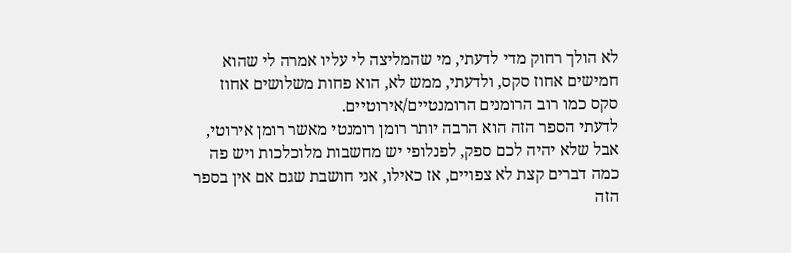לא הולך רחוק מדי לדעתי, מי שהמליצה לי עליו אמרה לי שהוא חמישים אחוז סקס, ולדעתי, ממש לא, הוא פחות משלושים אחוז סקס כמו רוב הרומנים הרומנטיים/אירוטיים.
לדעתי הספר הזה הוא הרבה יותר רומן רומנטי מאשר רומן אירוטי, אבל שלא יהיה לכם ספק, לפנלופי יש מחשבות מלוכלכות ויש פה כמה דברים קצת לא צפויים, אז כאילו, אני חושבת שגם אם אין בספר הזה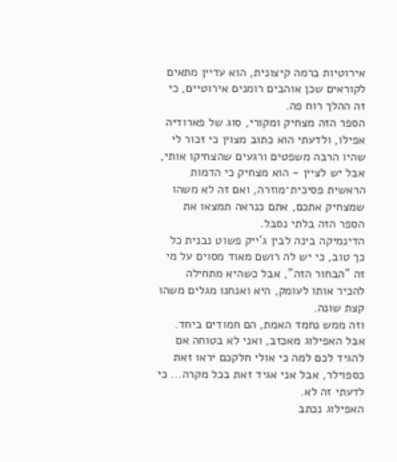אירוטיות ברמה קיצונית, הוא עדיין מתאים לקוראים שכן אוהבים רומנים אירוטיים, כי זה ההלך רוח פה.
הספר הזה מצחיק ומקורי, סוג של פארודיה אפילו, ולדעתי הוא כתוב מצוין כי זכור לי שהיו הרבה משפטים ורגעים שהצחיקו אותי, אבל יש לציין - הוא מצחיק כי הדמות הראשית פסיכית־מוזרה, ואם זה לא משהו שמצחיק אתכם, אתם כנראה תמצאו את הספר הזה בלתי נסבל.
הדינמיקה בינה לבין ג'ייק פשוט נבנית כל כך טוב, כי יש לה רושם מאוד מסוים על מי זה "הבחור הזה", אבל כשהיא מתחילה להכיר אותו לעומק, היא ואנחנו מגלים משהו קצת שונה.
וזה ממש נחמד האמת, הם חמודים ביחד.
אבל האפילוג מאכזב, ואני לא בטוחה אם להגיד לכם למה כי אולי חלקכם יראו זאת כספוילר, אבל אני אגיד זאת בכל מקרה... כי לדעתי זה לא.
האפילוג נכתב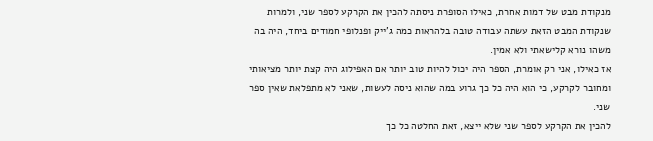מנקודת מבט של דמות אחרת, כאילו הסופרת ניסתה להכין את הקרקע לספר שני, ולמרות שנקודת המבט הזאת עשתה עבודה טובה בלהראות כמה ג'ייק ופנלופי חמודים ביחד, היה בה משהו נורא קלישאתי ולא אמין.
אז כאילו, אני רק אומרת, הספר היה יכול להיות טוב יותר אם האפילוג היה קצת יותר מציאותי ומחובר לקרקע, כי הוא היה כל כך גרוע במה שהוא ניסה לעשות, שאני לא מתפלאת שאין ספר שני.
להכין את הקרקע לספר שני שלא ייצא, זאת החלטה כל כך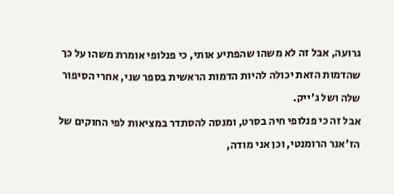גרועה, אבל זה לא משהו שהפתיע אותי, כי פנלופי אומרת משהו על כך שהדמות הזאת יכולה להיות הדמות הראשית בספר שני, אחרי הסיפור שלה ושל ג'ייק.
אבל זה כי פנלופי חיה בסרט, ומנסה להסתדר במציאות לפי החוקים של הז'אנר הרומנטי, וכן אני מודה,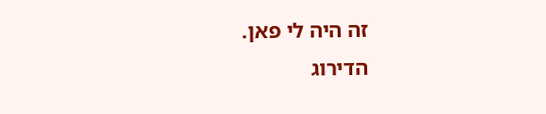זה היה לי פאן.
הדירוג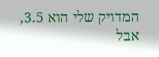המדויק שלי הוא 3.5, אבל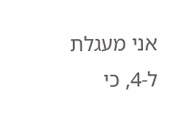אני מעגלת ל-4, כי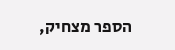הספר מצחיק,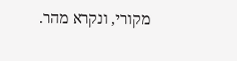מקורי, ונקרא מהר.